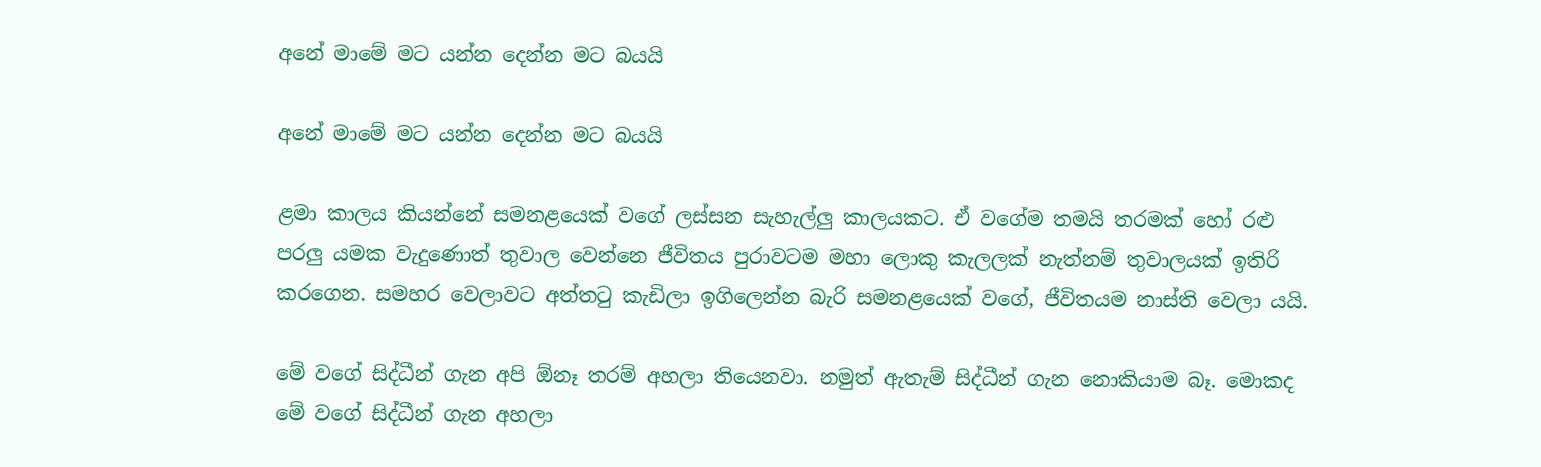අනේ මාමේ මට යන්න දෙන්න මට බයයි

අනේ මාමේ මට යන්න දෙන්න මට බයයි

ළමා කාලය කියන්නේ සමනළයෙක් වගේ ලස්සන සැහැල්ලු කාලයකට. ඒ වගේම තමයි තරමක් හෝ රළු පරලු යමක වැදුණොත් තුවාල වෙන්නෙ ජීවිතය පුරාවටම මහා ලොකු කැලලක් නැත්නම් තුවාලයක් ඉතිරි කරගෙන. සමහර වෙලාවට අත්තටු කැඩිලා ඉගිලෙන්න බැරි සමනළයෙක් වගේ, ජීවිතයම නාස්ති වෙලා යයි.

මේ වගේ සිද්ධීන් ගැන අපි ඕනෑ තරම් අහලා තියෙනවා. නමුත් ඇතැම් සිද්ධීන් ගැන නොකියාම බෑ. මොකද මේ වගේ සිද්ධීන් ගැන අහලා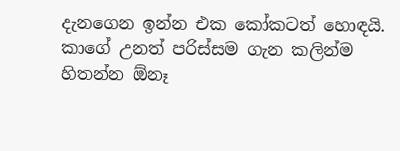දැනගෙන ඉන්න එක කෝකටත් හොඳයි. කාගේ උනත් පරිස්සම ගැන කලින්ම හිතන්න ඕනෑ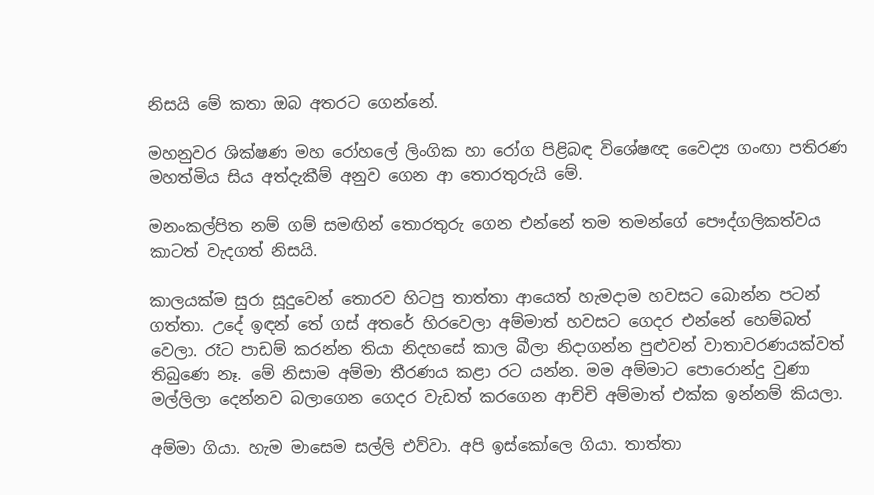නිසයි මේ කතා ඔබ අතරට ගෙන්නේ.

මහනුවර ශික්ෂණ මහ රෝහලේ ලිංගික හා රෝග පිළිබඳ විශේෂඥ වෛද්‍ය ගංඟා පතිරණ මහත්මිය සිය අත්දැකීම් අනුව ගෙන ආ තොරතුරුයි මේ.

මනංකල්පිත නම් ගම් සමඟින් තොරතුරු ගෙන එන්නේ තම තමන්ගේ පෞද්ගලිකත්වය කාටත් වැදගත් නිසයි.

කාලයක්ම සුරා සූදුවෙන් තොරව හිටපු තාත්තා ආයෙත් හැමදාම හවසට බොන්න පටන් ගත්තා. උදේ ඉඳන් තේ ගස් අතරේ හිරවෙලා අම්මාත් හවසට ගෙදර එන්නේ හෙම්බත් වෙලා. රෑට පාඩම් කරන්න තියා නිදහසේ කාල බීලා නිදාගන්න පුළුවන් වාතාවරණයක්වත් තිබුණෙ නෑ. මේ නිසාම අම්මා තීරණය කළා රට යන්න. මම අම්මාට පොරොන්දු වුණා මල්ලිලා දෙන්නව බලාගෙන ගෙදර වැඩත් කරගෙන ආච්චි අම්මාත් එක්ක ඉන්නම් කියලා.

අම්මා ගියා. හැම මාසෙම සල්ලි එව්වා. අපි ඉස්කෝලෙ ගියා. තාත්තා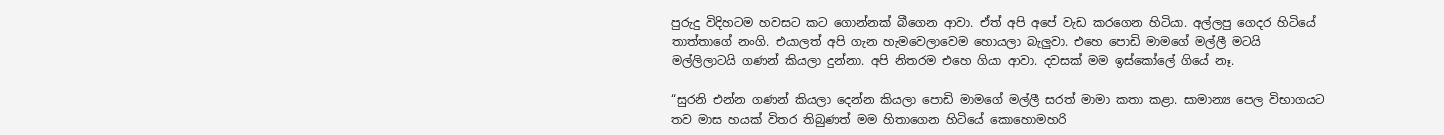පුරුදු විදිහටම හවසට කට ගොන්නක් බීගෙන ආවා. ඒත් අපි අපේ වැඩ කරගෙන හිටියා. අල්ලපු ගෙදර හිටියේ තාත්තාගේ නංගි. එයාලත් අපි ගැන හැමවෙලාවෙම හොයලා බැලුවා. එහෙ පොඩි මාමගේ මල්ලී මටයි මල්ලිලාටයි ගණන් කියලා දුන්නා. අපි නිතරම එහෙ ගියා ආවා. දවසක් මම ඉස්කෝලේ ගියේ නෑ.

“සුරනි එන්න ගණන් කියලා දෙන්න කියලා පොඩි මාමගේ මල්ලී සරත් මාමා කතා කළා. සාමාන්‍ය පෙල විභාගයට තව මාස හයක් විතර තිබුණත් මම හිතාගෙන හිටියේ කොහොමහරි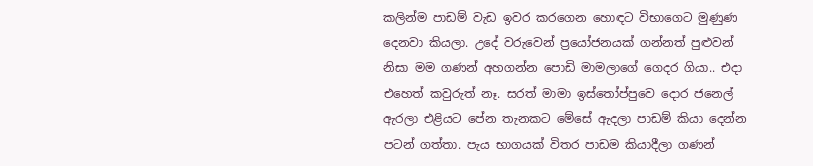කලින්ම පාඩම් වැඩ ඉවර කරගෙන හොඳට විභාගෙට මුණුණ දෙනවා කියලා. උදේ වරුවෙන් ප්‍රයෝජනයක් ගන්නත් පුළුවන් නිසා මම ගණන් අහගන්න පොඩි මාමලාගේ ගෙදර ගියා.. එදා එහෙත් කවුරුත් නෑ. සරත් මාමා ඉස්තෝප්පුවෙ දොර ජනෙල් ඇරලා එළියට පේන තැනකට මේසේ ඇදලා පාඩම් කියා දෙන්න පටන් ගත්තා. පැය භාගයක් විතර පාඩම කියාදීලා ගණන්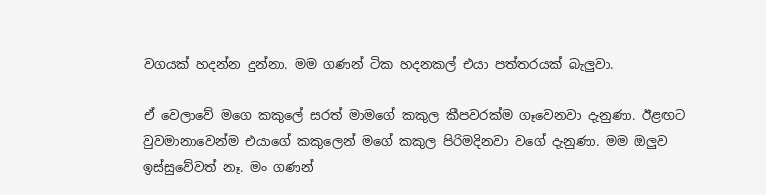වගයක් හදන්න දුන්නා. මම ගණන් ටික හදනකල් එයා පත්තරයක් බැලුවා.

ඒ වෙලාවේ මගෙ කකුලේ සරත් මාමගේ කකුල කීපවරක්ම ගෑවෙනවා දැනුණා. ඊළඟට වුවමානාවෙන්ම එයාගේ කකුලෙන් මගේ කකුල පිරිමදිනවා වගේ දැනුණා. මම ඔලුව ඉස්සුවේවත් නෑ. මං ගණන්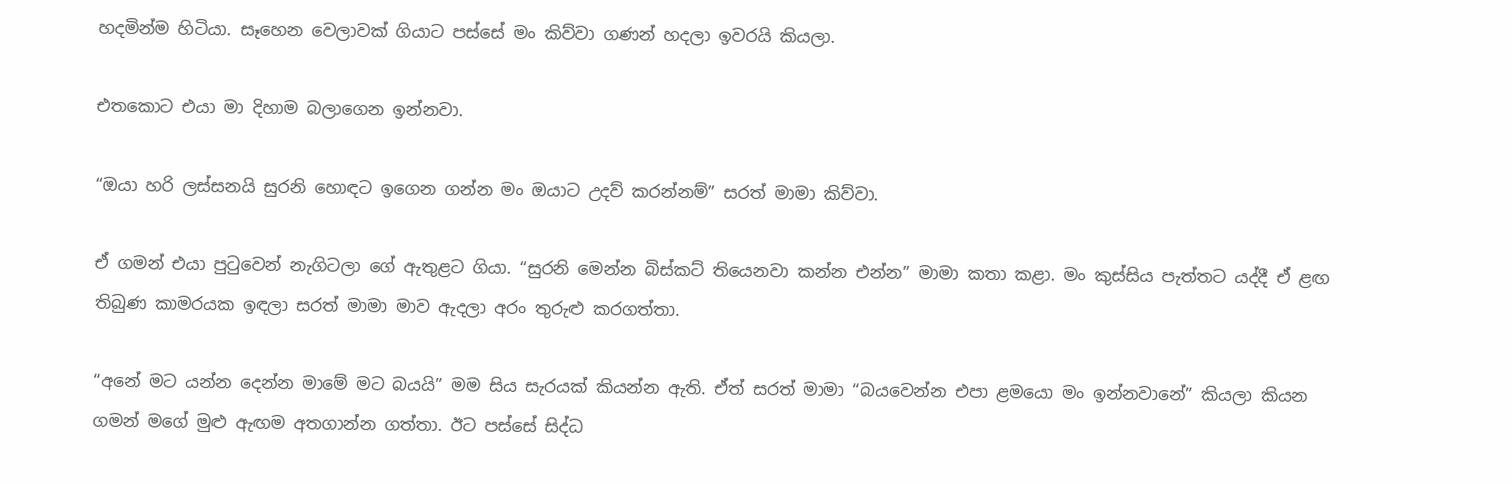හදමින්ම හිටියා. සෑහෙන වෙලාවක් ගියාට පස්සේ මං කිව්වා ගණන් හදලා ඉවරයි කියලා.

එතකොට එයා මා දිහාම බලාගෙන ඉන්නවා.

“ඔයා හරි ලස්සනයි සුරනි හොඳට ඉගෙන ගන්න මං ඔයාට උදව් කරන්නම්” සරත් මාමා කිව්වා.

ඒ ගමන් එයා පුටුවෙන් නැගිටලා ගේ ඇතුළට ගියා. “සුරනි මෙන්න බිස්කට් තියෙනවා කන්න එන්න” මාමා කතා කළා. මං කුස්සිය පැත්තට යද්දී ඒ ළඟ තිබුණ කාමරයක ඉඳලා සරත් මාමා මාව ඇදලා අරං තුරුළු කරගත්තා.

“අනේ මට යන්න දෙන්න මාමේ මට බයයි” මම සිය සැරයක් කියන්න ඇති. ඒත් සරත් මාමා “බයවෙන්න එපා ළමයො මං ඉන්නවානේ” කියලා කියන ගමන් මගේ මුළු ඇඟම අතගාන්න ගත්තා. ඊට පස්සේ සිද්ධ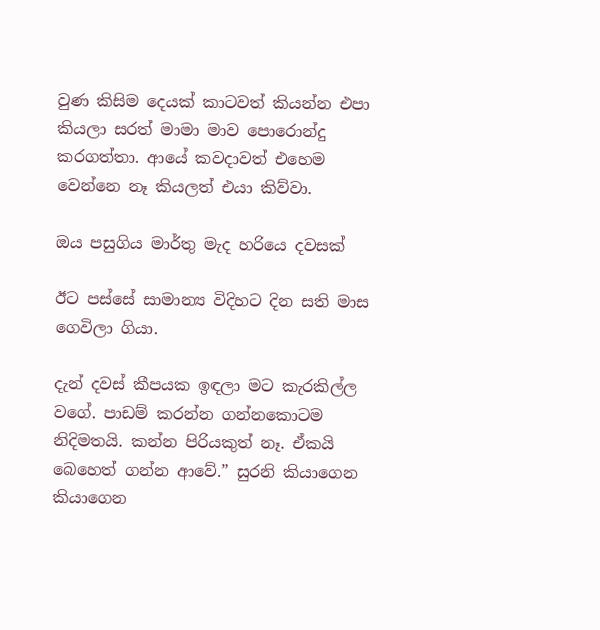වුණ කිසිම දෙයක් කාටවත් කියන්න එපා කියලා සරත් මාමා මාව පොරොන්දු කරගත්තා. ආයේ කවදාවත් එහෙම වෙන්නෙ නෑ කියලත් එයා කිව්වා.

ඔය පසුගිය මාර්තු මැද හරියෙ දවසක්

ඊට පස්සේ සාමාන්‍ය විදිහට දින සති මාස ගෙවිලා ගියා.

දැන් දවස් කීපයක ඉඳලා මට කැරකිල්ල වගේ. පාඩම් කරන්න ගන්නකොටම නිදිමතයි. කන්න පිරියකුත් නෑ. ඒකයි බෙහෙත් ගන්න ආවේ.” සුරනි කියාගෙන කියාගෙන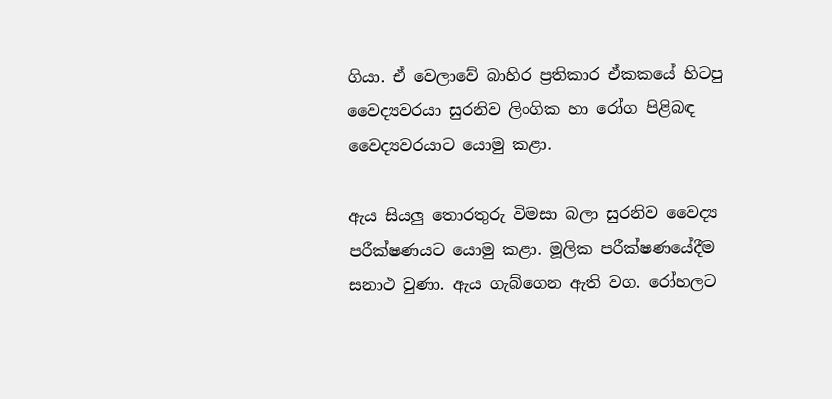ගියා. ඒ වෙලාවේ බාහිර ප්‍රතිකාර ඒකකයේ හිටපු වෛද්‍යවරයා සුරනිව ලිංගික හා රෝග පිළිබඳ වෛද්‍යවරයාට යොමු කළා.

ඇය සියලු තොරතුරු විමසා බලා සුරනිව වෛද්‍ය පරීක්ෂණයට යොමු කළා. මූලික පරීක්ෂණයේදීම සනාථ වුණා. ඇය ගැබ්ගෙන ඇති වග. රෝහලට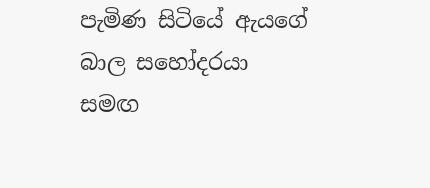පැමිණ සිටියේ ඇයගේ බාල සහෝදරයා සමඟ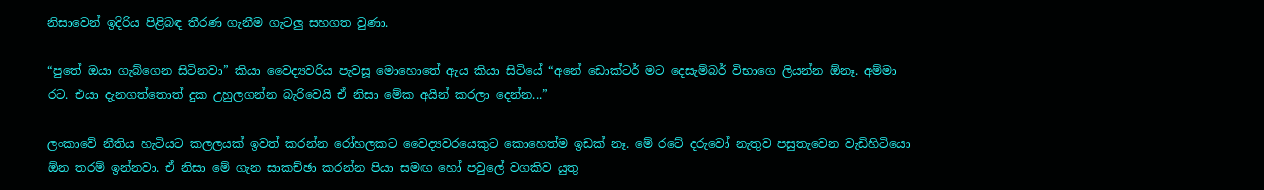නිසාවෙන් ඉදිරිය පිළිබඳ තීරණ ගැනීම ගැටලු සහගත වුණා.

“පුතේ ඔයා ගැබ්ගෙන සිටිනවා” කියා වෛද්‍යවරිය පැවසූ මොහොතේ ඇය කියා සිටියේ “අනේ ඩොක්ටර් මට දෙසැම්බර් විභාගෙ ලියන්න ඕනෑ. අම්මා රට. එයා දැනගත්තොත් දුක උහුලගන්න බැරිවෙයි ඒ නිසා මේක අයින් කරලා දෙන්න...”

ලංකාවේ නීතිය හැටියට කලලයක් ඉවත් කරන්න රෝහලකට වෛද්‍යවරයෙකුට කොහෙත්ම ඉඩක් නෑ. මේ රටේ දරුවෝ නැතුව පසුතැවෙන වැඩිහිටියො ඕන තරම් ඉන්නවා. ඒ නිසා මේ ගැන සාකච්ඡා කරන්න පියා සමඟ හෝ පවුලේ වගකිව යුතු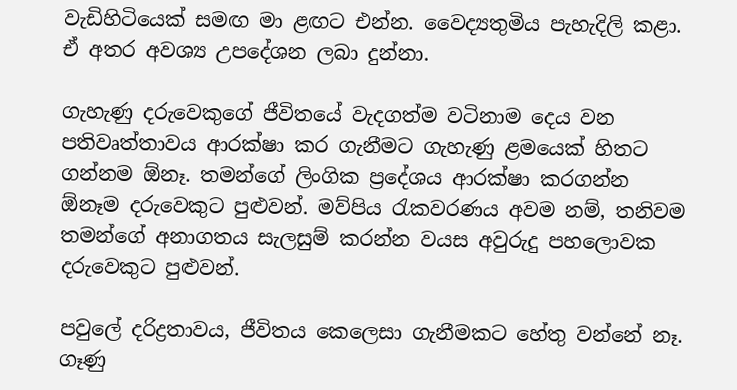වැඩිහිටියෙක් සමඟ මා ළඟට එන්න. වෛද්‍යතුමිය පැහැදිලි කළා. ඒ අතර අවශ්‍ය උපදේශන ලබා දුන්නා.

ගැහැණු දරුවෙකුගේ ජීවිතයේ වැදගත්ම වටිනාම දෙය වන පතිවෘත්තාවය ආරක්ෂා කර ගැනීමට ගැහැණු ළමයෙක් හිතට ගන්නම ඕනෑ. තමන්ගේ ලිංගික ප්‍රදේශය ආරක්ෂා කරගන්න ඕනෑම දරුවෙකුට පුළුවන්. මව්පිය රැකවරණය අවම නම්, තනිවම තමන්ගේ අනාගතය සැලසුම් කරන්න වයස අවුරුදු පහලොවක දරුවෙකුට පුළුවන්.

පවුලේ දරිද්‍රතාවය, ජීවිතය කෙලෙසා ගැනීමකට හේතු වන්නේ නෑ. ගෑණු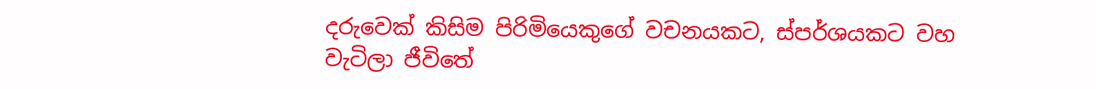දරුවෙක් කිසිම පිරිමියෙකුගේ වචනයකට, ස්පර්ශයකට වහ වැටිලා ජීවිතේ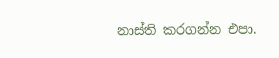නාස්ති කරගන්න එපා.